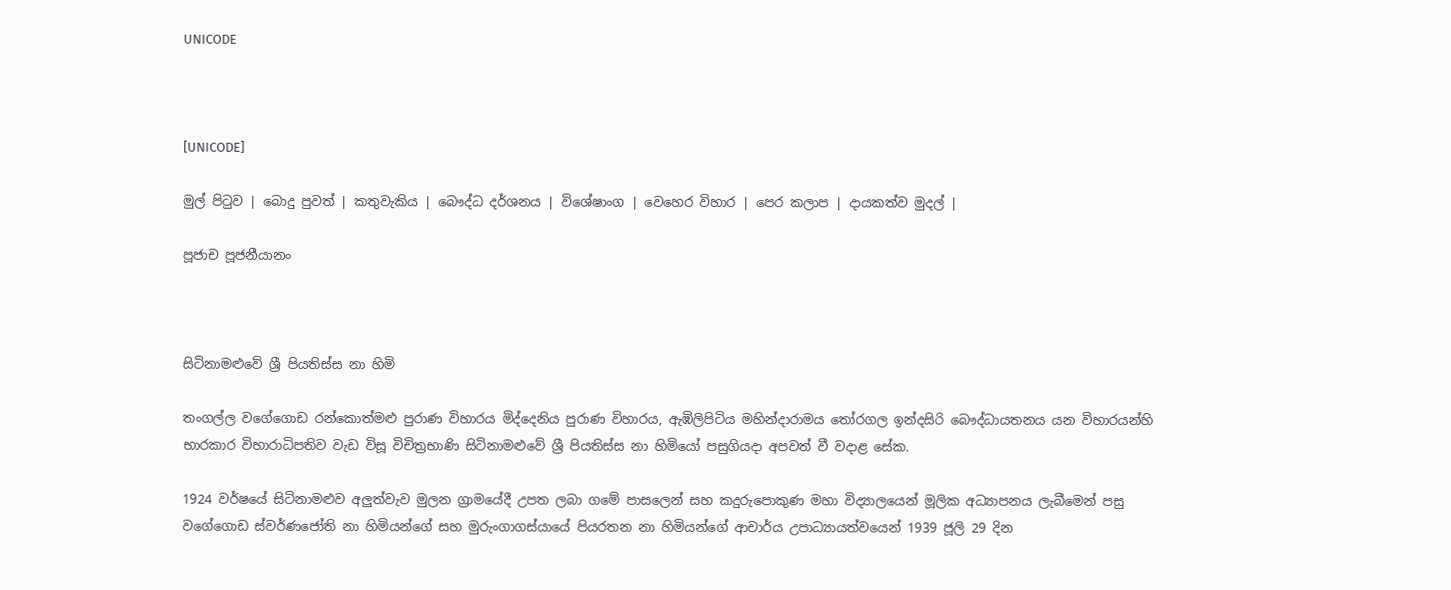UNICODE



[UNICODE]

මුල් පිටුව | බොදු පුවත් | කතුවැකිය | බෞද්ධ දර්ශනය | විශේෂාංග | වෙහෙර විහාර | පෙර කලාප | දායකත්ව මුදල් |

පූජාච පූජනීයානං



සිටිනාමළුවේ ශ්‍රී පියතිස්ස නා හිමි

තංගල්ල වගේගොඩ රන්කොත්මළු පුරාණ විහාරය මිද්දෙනිය පුරාණ විහාරය, ඇඹිලිපිටිය මහින්දාරාමය තෝරගල ඉන්දසිරි බෞද්ධායතනය යන විහාරයන්හි භාරකාර විහාරාධිපතිව වැඩ විසූ විචිත්‍රභාණි සිටිනාමළුවේ ශ්‍රී පියතිස්ස නා හිමියෝ පසුගියදා අපවත් වී වදාළ සේක.

1924 වර්ෂයේ සිටිනාමළුව අලුත්වැව මුලන ග්‍රාමයේදී උපත ලබා ගමේ පාසලෙන් සහ කදුරුපොකුණ මහා විද්‍යාලයෙන් මූලික අධ්‍යාපනය ලැබීමෙන් පසු වගේගොඩ ස්වර්ණජෝති නා හිමියන්ගේ සහ මුරුංගාගස්යායේ පියරතන නා හිමියන්ගේ ආචාර්ය උපාධ්‍යායත්වයෙන් 1939 ජූලි 29 දින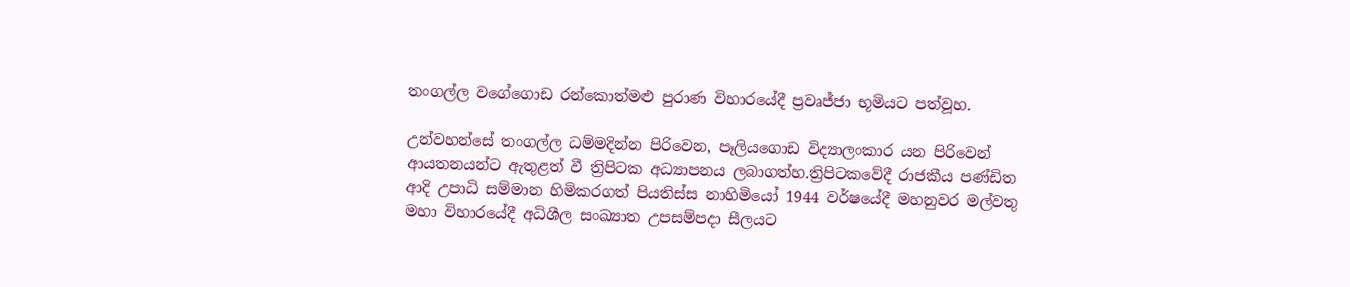තංගල්ල වගේගොඩ රන්කොත්මළු පුරාණ විහාරයේදී ප්‍රවෘජ්ජා භූමියට පත්වූහ.

උන්වහන්සේ තංගල්ල ධම්මදින්න පිරිවෙන, පෑලියගොඩ විද්‍යාලංකාර යන පිරිවෙන් ආයතනයන්ට ඇතුළත් වී ත්‍රිපිටක අධ්‍යාපනය ලබාගත්හ.ත්‍රිපිටකවේදී රාජකීය පණ්ඩිත ආදි උපාධි සම්මාන හිමිකරගත් පියතිස්ස නාහිමියෝ 1944 වර්ෂයේදී මහනුවර මල්වතු මහා විහාරයේදී අධිශීල සංඛ්‍යාත උපසම්පදා සීලයට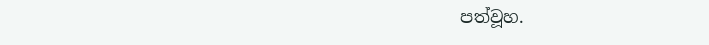පත්වූහ.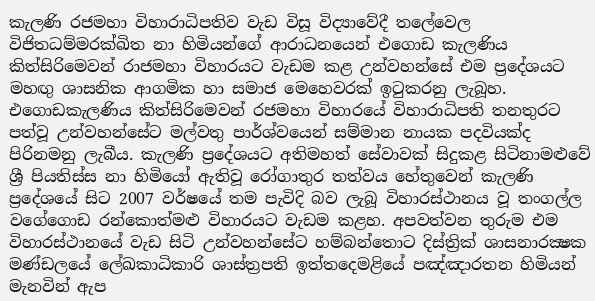කැලණි රජමහා විහාරාධිපතිව වැඩ විසූ විද්‍යාවේදී තලේවෙල විජිතධම්මරක්ඛිත නා හිමියන්ගේ ආරාධනයෙන් එගොඩ කැලණිය කිත්සිරිමෙවන් රාජමහා විහාරයට වැඩම කළ උන්වහන්සේ එම ප්‍රදේශයට මහඟු ශාසනික ආගමික හා සමාජ මෙහෙවරක් ඉටුකරනු ලැබූහ. එගොඩකැලණිය කිත්සිරිමෙවන් රජමහා විහාරයේ විහාරාධිපති තනතුරට පත්වූ උන්වහන්සේට මල්වතු පාර්ශ්වයෙන් සම්මාන නායක පදවියක්ද පිරිනමනු ලැබීය. කැලණි ප්‍රදේශයට අතිමහත් සේවාවක් සිදුකළ සිටිනාමළුවේ ශ්‍රී පියතිස්ස නා හිමියෝ ඇතිවූ රෝගාතුර තත්වය හේතුවෙන් කැලණි ප්‍රදේශයේ සිට 2007 වර්ෂයේ තම පැවිදි බව ලැබූ විහාරස්ථානය වූ තංගල්ල වගේගොඩ රන්කොත්මළු විහාරයට වැඩම කළහ. අපවත්වන තුරුම එම විහාරස්ථානයේ වැඩ සිටි උන්වහන්සේට හම්බන්තොට දිස්ත්‍රික් ශාසනාරක්‍ෂක මණ්ඩලයේ ලේඛකාධිකාරි ශාස්ත්‍රපති ඉත්තදෙමළියේ පඤ්ඤාරතන හිමියන් මැනවින් ඇප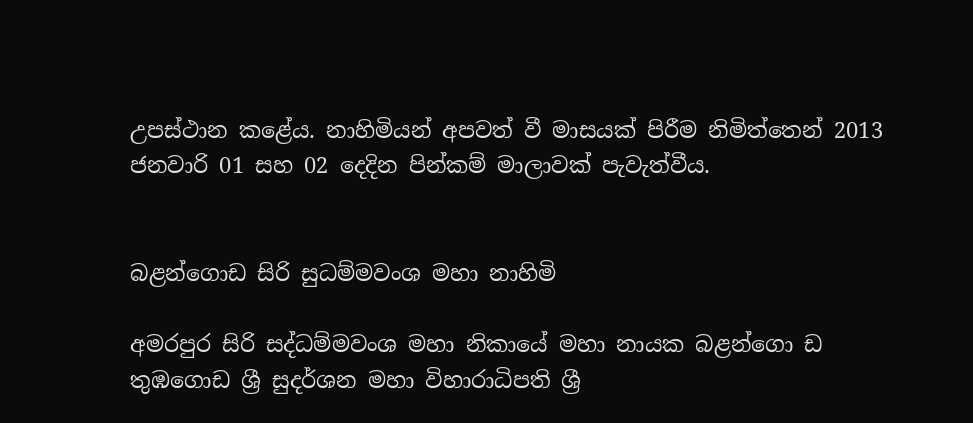උපස්ථාන කළේය. නාහිමියන් අපවත් වී මාසයක් පිරීම නිමිත්තෙන් 2013 ජනවාරි 01 සහ 02 දෙදින පින්කම් මාලාවක් පැවැත්වීය.


බළන්ගොඩ සිරි සුධම්මවංශ මහා නාහිමි

අමරපුර සිරි සද්ධම්මවංශ මහා නිකායේ මහා නායක බළන්ගො ඩ තුඹගොඩ ශ්‍රී සුදර්ශන මහා විහාරාධිපති ශ්‍රී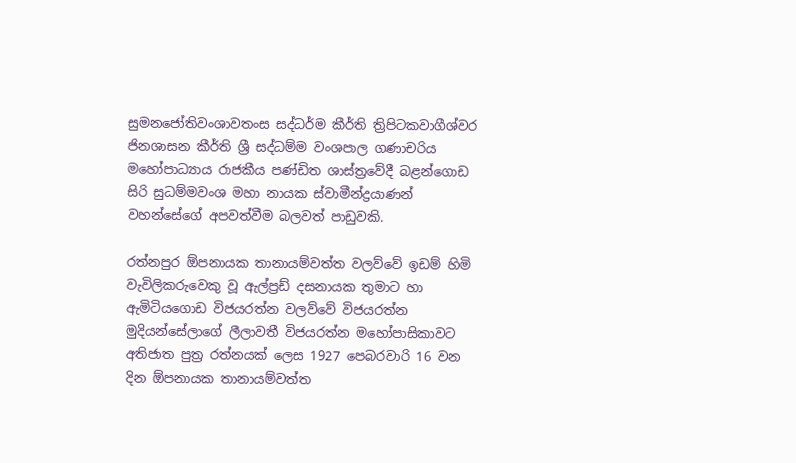සුමනජෝතිවංශාවතංස සද්ධර්ම කීර්ති ත්‍රිපිටකවාගීශ්වර ජිනශාසන කීර්ති ශ්‍රී සද්ධම්ම වංශපාල ගණාචරිය මහෝපාධ්‍යාය රාජකීය පණ්ඩිත ශාස්ත්‍රවේදී බළන්ගොඩ සිරි සුධම්මවංශ මහා නායක ස්වාමීන්ද්‍රයාණන් වහන්සේගේ අපවත්වීම බලවත් පාඩුවකි.

රත්නපුර ඕපනායක තානායම්වත්ත වලව්වේ ඉඩම් හිමි වැවිලිකරුවෙකු වූ ඇල්ප්‍රඩ් දසනායක තුමාට හා ඇමිටියගොඩ විජයරත්න වලව්වේ විජයරත්න මුදියන්සේලාගේ ලීලාවතී විජයරත්න මහෝපාසිකාවට අතිජාත පුත්‍ර රත්නයක් ලෙස 1927 පෙබරවාරි 16 වන දින ඕපනායක තානායම්වත්ත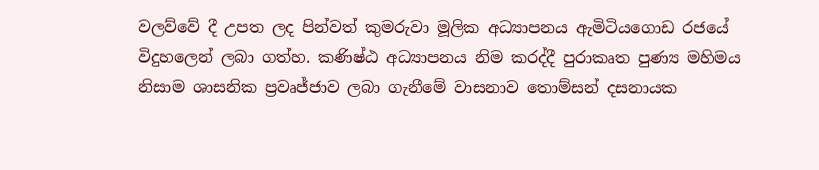වලව්වේ දී උපත ලද පින්වත් කුමරුවා මූලික අධ්‍යාපනය ඇමිටියගොඩ රජයේ විදුහලෙන් ලබා ගත්හ. කණිෂ්ඨ අධ්‍යාපනය නිම කරද්දී පුරාකෘත පුණ්‍ය මහිමය නිසාම ශාසනික ප්‍රවෘජ්ජාව ලබා ගැනීමේ වාසනාව තොම්සන් දසනායක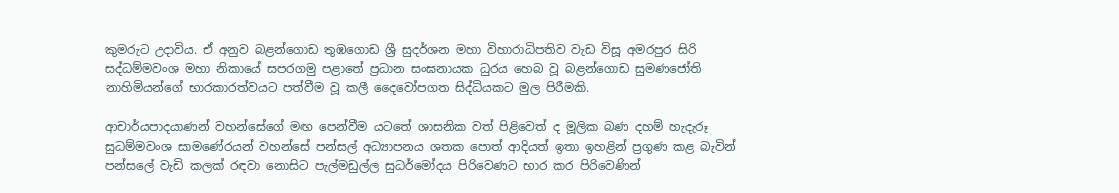කුමරුට උදාවිය. ඒ අනුව බළන්ගොඩ තුඹගොඩ ශ්‍රී සුදර්ශන මහා විහාරාධිපතිව වැඩ විසූ අමරපුර සිරි සද්ධම්මවංශ මහා නිකායේ සපරගමු පළාතේ ප්‍රධාන සංඝනායක ධුරය හෙබ වූ බළන්ගොඩ සුමණජෝති නාහිමියන්ගේ භාරකාරත්වයට පත්වීම වූ කලී දෛවෝපගත සිද්ධියකට මුල පිරීමකි.

ආචාර්යපාදයාණන් වහන්සේගේ මඟ පෙන්වීම යටතේ ශාසනික වත් පිළිවෙත් ද මූලික බණ දහම් හැදැරූ සුධම්මවංශ සාමණේරයන් වහන්සේ පන්සල් අධ්‍යාපනය ශතක පොත් ආදියත් ඉතා ඉහළින් ප්‍රගුණ කළ බැවින් පන්සලේ වැඩි කලක් රඳවා නොසිට පැල්මඩුල්ල සුධර්මෝදය පිරිවෙණට භාර කර පිරිවෙණින්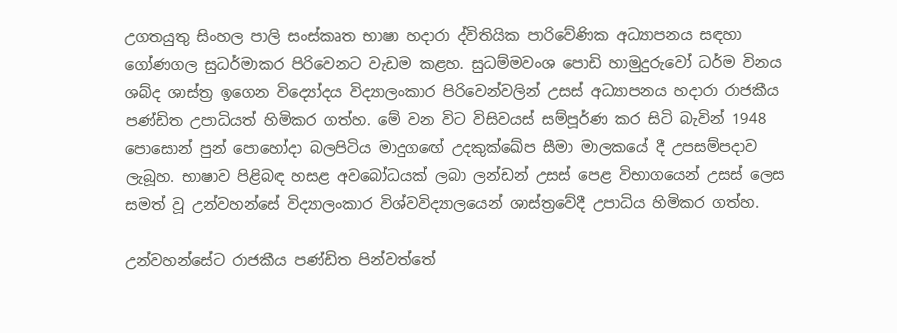උගතයුතු සිංහල පාලි සංස්කෘත භාෂා හදාරා ද්විතියික පාරිවේණික අධ්‍යාපනය සඳහා ගෝණගල සුධර්මාකර පිරිවෙනට වැඩම කළහ. සුධම්මවංශ පොඩි හාමුදුරුවෝ ධර්ම විනය ශබ්ද ශාස්ත්‍ර ඉගෙන විද්‍යෝදය විද්‍යාලංකාර පිරිවෙන්වලින් උසස් අධ්‍යාපනය හදාරා රාජකීය පණ්ඩිත උපාධියත් හිමිකර ගත්හ. මේ වන විට විසිවයස් සම්පූර්ණ කර සිටි බැවින් 1948 පොසොන් පුන් පොහෝදා බලපිටිය මාදුගඟේ උදකුක්ඛේප සීමා මාලකයේ දී උපසම්පදාව ලැබූහ. භාෂාව පිළිබඳ හසළ අවබෝධයක් ලබා ලන්ඩන් උසස් පෙළ විභාගයෙන් උසස් ලෙස සමත් වූ උන්වහන්සේ විද්‍යාලංකාර විශ්වවිද්‍යාලයෙන් ශාස්ත්‍රවේදී උපාධිය හිමිකර ගත්හ.

උන්වහන්සේට රාජකීය පණ්ඩිත පින්වත්තේ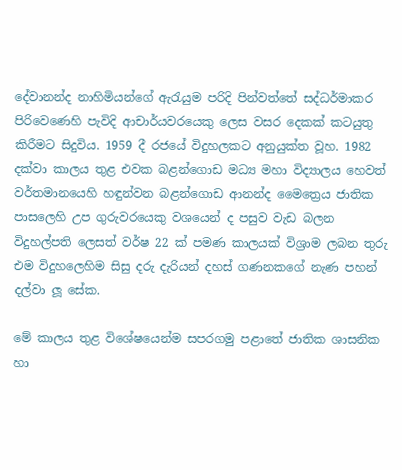දේවානන්ද නාහිමියන්ගේ ඇරැයුම පරිදි පින්වත්තේ සද්ධර්මාකර පිරිවෙණෙහි පැවිදි ආචාර්යවරයෙකු ලෙස වසර දෙකක් කටයුතු කිරීමට සිදුවිය. 1959 දී රජයේ විදුහලකට අනුයුක්ත වූහ. 1982 දක්වා කාලය තුළ එවක බළන්ගොඩ මධ්‍ය මහා විද්‍යාලය හෙවත් වර්තමානයෙහි හඳුන්වන බළන්ගොඩ ආනන්ද මෛත්‍රෙය ජාතික පාසලෙහි උප ගුරුවරයෙකු වශයෙන් ද පසුව වැඩ බලන විදුහල්පති ලෙසත් වර්ෂ 22 ක් පමණ කාලයක් විශ්‍රාම ලබන තුරු එම විදුහලෙහිම සිසු දරු දැරියන් දහස් ගණනකගේ නැණ පහන් දල්වා ලූ සේක.

මේ කාලය තුළ විශේෂයෙන්ම සපරගමු පළාතේ ජාතික ශාසනික හා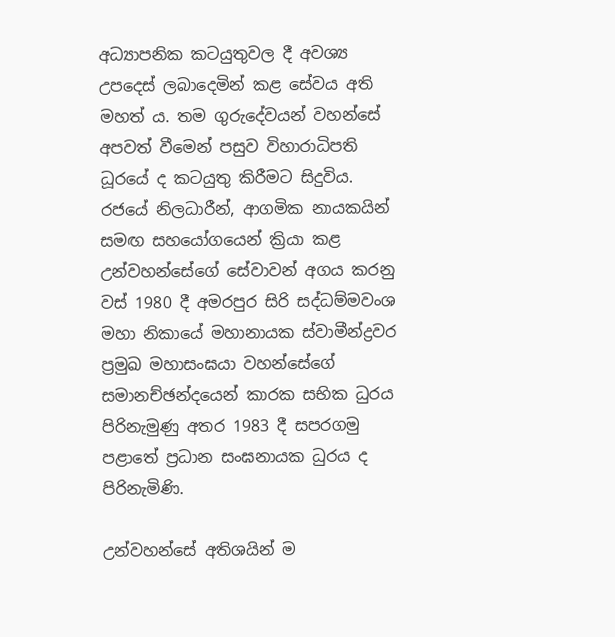අධ්‍යාපනික කටයුතුවල දී අවශ්‍ය උපදෙස් ලබාදෙමින් කළ සේවය අති මහත් ය. තම ගුරුදේවයන් වහන්සේ අපවත් වීමෙන් පසුව විහාරාධිපති ධූරයේ ද කටයුතු කිරීමට සිදුවිය. රජයේ නිලධාරීන්, ආගමික නායකයින් සමඟ සහයෝගයෙන් ක්‍රියා කළ උන්වහන්සේගේ සේවාවන් අගය කරනු වස් 1980 දී අමරපුර සිරි සද්ධම්මවංශ මහා නිකායේ මහානායක ස්වාමීන්ද්‍රවර ප්‍රමුඛ මහාසංඝයා වහන්සේගේ සමානච්ඡන්දයෙන් කාරක සභික ධුරය පිරිනැමුණු අතර 1983 දී සපරගමු පළාතේ ප්‍රධාන සංඝනායක ධුරය ද පිරිනැමිණි.

උන්වහන්සේ අතිශයින් ම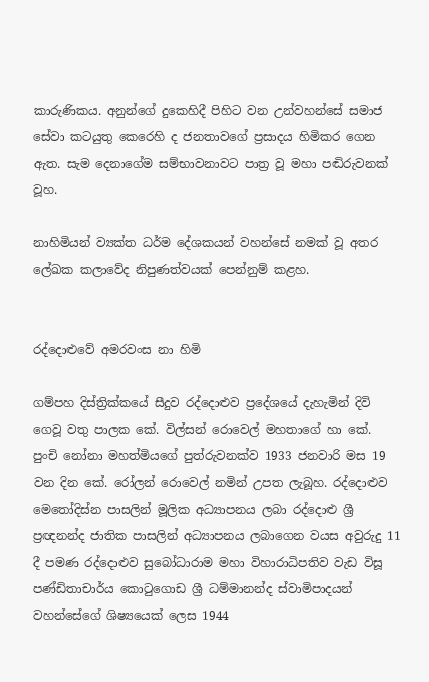කාරුණිකය. අනුන්ගේ දුකෙහිදී පිහිට වන උන්වහන්සේ සමාජ සේවා කටයුතු කෙරෙහි ද ජනතාවගේ ප්‍රසාදය හිමිකර ගෙන ඇත. සැම දෙනාගේම සම්භාවනාවට පාත්‍ර වූ මහා පඬිරුවනක් වූහ.

නාහිමියන් ව්‍යක්ත ධර්ම දේශකයන් වහන්සේ නමක් වූ අතර ලේඛක කලාවේද නිපුණත්වයක් පෙන්නුම් කළහ.


රද්දොළුවේ අමරවංස නා හිමි

ගම්පහ දිස්ත්‍රික්කයේ සීදුව රද්දොළුව ප්‍රදේශයේ දැහැමින් දිවි ගෙවූ වතු පාලක කේ. විල්සන් රොවෙල් මහතාගේ හා කේ. පුංචි නෝනා මහත්මියගේ පුත්රුවනක්ව 1933 ජනවාරි මස 19 වන දින කේ. රෝලන් රොවෙල් නමින් උපත ලැබූහ. රද්දොළුව මෙතෝදිස්න පාසලින් මූලික අධ්‍යාපනය ලබා රද්දොළු ශ්‍රී ප්‍රඥනන්ද ජාතික පාසලින් අධ්‍යාපනය ලබාගෙන වයස අවුරුදු 11 දී පමණ රද්දොළුව සුබෝධාරාම මහා විහාරාධිපතිව වැඩ විසූ පණ්ඩිතාචාර්ය කොටුගොඩ ශ්‍රී ධම්මානන්ද ස්වාමිපාදයන් වහන්සේගේ ශිෂ්‍යයෙක් ලෙස 1944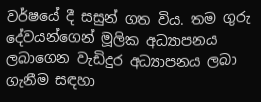වර්ෂයේ දී සසුන් ගත විය. තම ගුරු දේවයන්ගෙන් මූලික අධ්‍යාපනය ලබාගෙන වැඩිදුර අධ්‍යාපනය ලබා ගැනීම සඳහා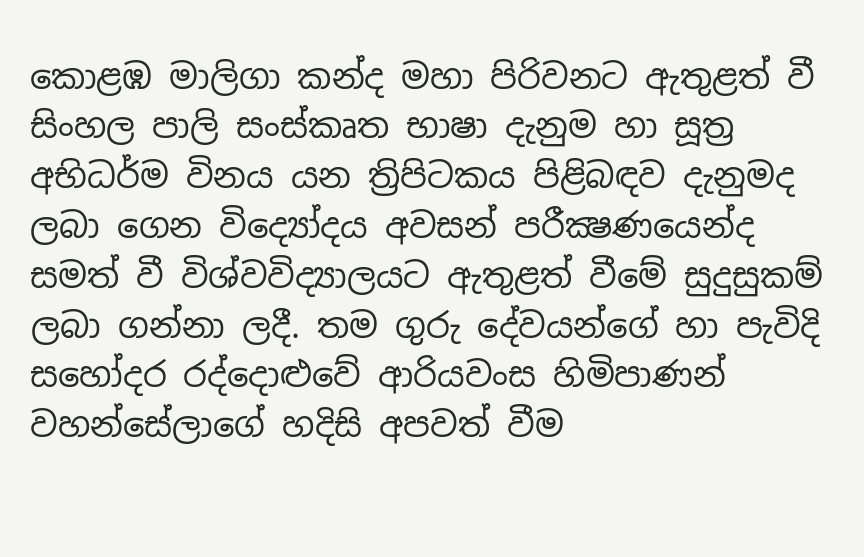කොළඹ මාලිගා කන්ද මහා පිරිවනට ඇතුළත් වී සිංහල පාලි සංස්කෘත භාෂා දැනුම හා සූත්‍ර අභිධර්ම විනය යන ත්‍රිපිටකය පිළිබඳව දැනුමද ලබා ගෙන විද්‍යෝදය අවසන් පරීක්‍ෂණයෙන්ද සමත් වී විශ්වවිද්‍යාලයට ඇතුළත් වීමේ සුදුසුකම් ලබා ගන්නා ලදී. තම ගුරු දේවයන්ගේ හා පැවිදි සහෝදර රද්දොළුවේ ආරියවංස හිමිපාණන් වහන්සේලාගේ හදිසි අපවත් වීම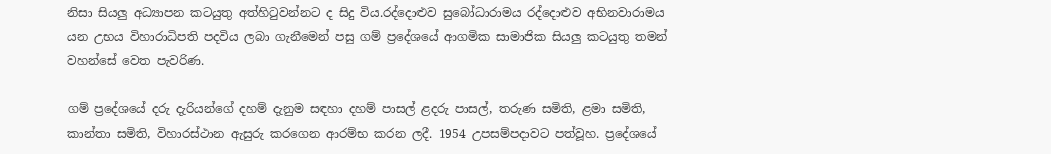නිසා සියලු අධ්‍යාපන කටයුතු අත්හිටුවන්නට ද සිදු විය.රද්දොළුව සුබෝධාරාමය රද්දොළුව අභිනවාරාමය යන උභය විහාරාධිපති පදවිය ලබා ගැනීමෙන් පසු ගම් ප්‍රදේශයේ ආගමික සාමාජික සියලු කටයුතු තමන් වහන්සේ වෙත පැවරිණ.

ගම් ප්‍රදේශයේ දරු දැරියන්ගේ දහම් දැනුම සඳහා දහම් පාසල් ළදරු පාසල්, තරුණ සමිති, ළමා සමිති, කාන්තා සමිති, විහාරස්ථාන ඇසුරු කරගෙන ආරම්භ කරන ලදී. 1954 උපසම්පදාවට පත්වූහ. ප්‍රදේශයේ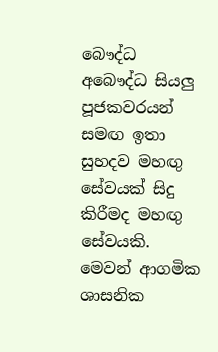බෞද්ධ අබෞද්ධ සියලු පූජකවරයන් සමඟ ඉතා සුහදව මහඟු සේවයක් සිදු කිරීමද මහඟු සේවයකි. මෙවන් ආගමික ශාසනික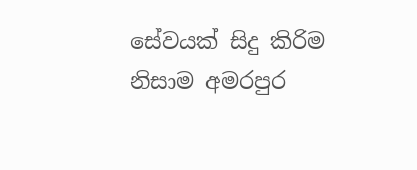සේවයක් සිදු කිරිම නිසාම අමරපුර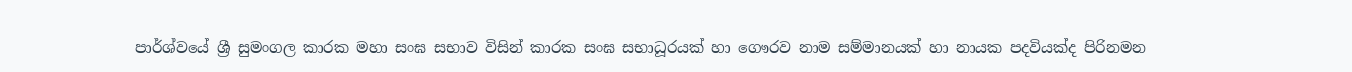පාර්ශ්වයේ ශ්‍රී සුමංගල කාරක මහා සංඝ සභාව විසින් කාරක සංඝ සභාධූරයක් හා ගෞරව නාම සම්මානයක් හා නායක පදවියක්ද පිරිනමන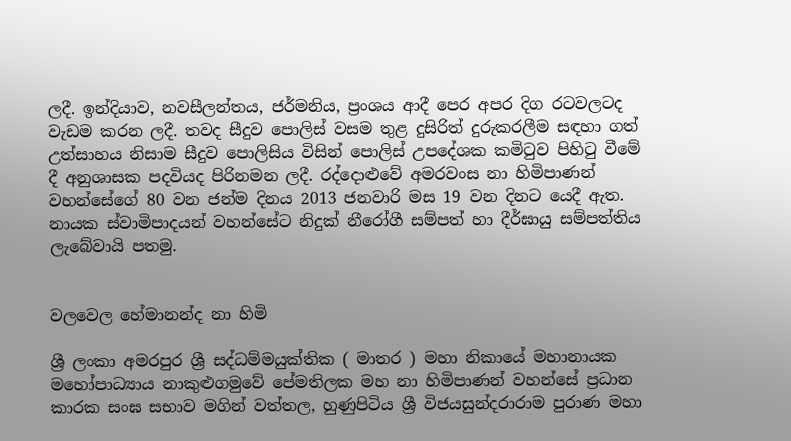ලදී. ඉන්දියාව, නවසීලන්තය, ජර්මනිය, ප්‍රංශය ආදී පෙර අපර දිග රටවලටද වැඩම කරන ලදී. තවද සීදුව පොලිස් වසම තුළ දුසිරිත් දුරුකරලීම සඳහා ගත් උත්සාහය නිසාම සීදුව පොලිසිය විසින් පොලිස් උපදේශක කමිටුව පිහිටු වීමේ දී අනුශාසක පදවියද පිරිනමන ලදී. රද්දොළුවේ අමරවංස නා හිමිපාණන් වහන්සේගේ 80 වන ජන්ම දිනය 2013 ජනවාරි මස 19 වන දිනට යෙදී ඇත. නායක ස්වාමිපාදයන් වහන්සේට නිදුක් නීරෝගී සම්පත් හා දීර්ඝායු සම්පත්තිය ලැබේවායි පතමු.


වලවෙල හේමානන්ද නා හිමි

ශ්‍රී ලංකා අමරපුර ශ්‍රී සද්ධම්මයුක්තික ( මාතර ) මහා නිකායේ මහානායක මහෝපාධ්‍යාය නාකුළුගමුවේ පේමතිලක මහ නා හිමිපාණන් වහන්සේ ප්‍රධාන කාරක සංඝ සභාව මගින් වත්තල, හුණුපිටිය ශ්‍රී විජයසුන්දරාරාම පුරාණ මහා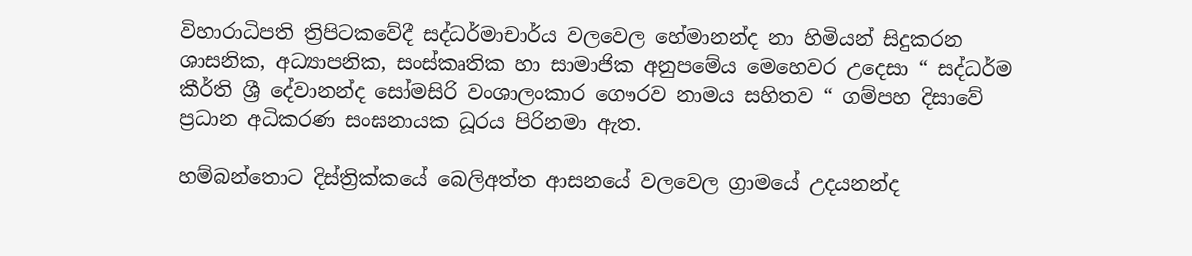විහාරාධිපති ත්‍රිපිටකවේදී සද්ධර්මාචාර්ය වලවෙල හේමානන්ද නා හිමියන් සිදුකරන ශාසනික, අධ්‍යාපනික, සංස්කෘතික හා සාමාජික අනුපමේය මෙහෙවර උදෙසා “ සද්ධර්ම කීර්ති ශ්‍රී දේවානන්ද සෝමසිරි වංශාලංකාර ගෞරව නාමය සහිතව “ ගම්පහ දිසාවේ ප්‍රධාන අධිකරණ සංඝනායක ධූරය පිරිනමා ඇත.

හම්බන්තොට දිස්ත්‍රික්කයේ බෙලිඅත්ත ආසනයේ වලවෙල ග්‍රාමයේ උදයනන්ද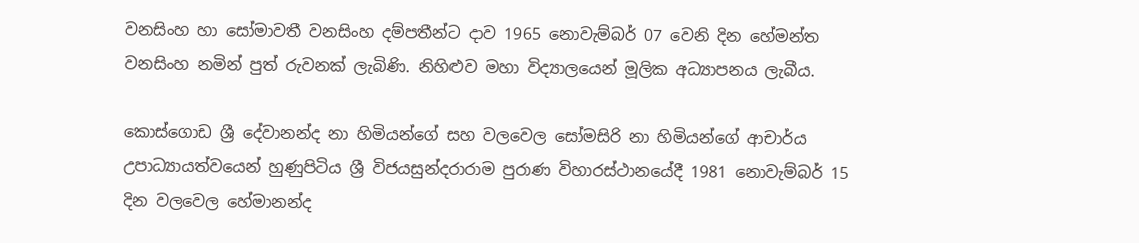වනසිංහ හා සෝමාවතී වනසිංහ දම්පතීන්ට දාව 1965 නොවැම්බර් 07 වෙනි දින හේමන්ත වනසිංහ නමින් පුත් රුවනක් ලැබිණි. නිහිළුව මහා විද්‍යාලයෙන් මූලික අධ්‍යාපනය ලැබීය.

කොස්ගොඩ ශ්‍රී දේවානන්ද නා හිමියන්ගේ සහ වලවෙල සෝමසිරි නා හිමියන්ගේ ආචාර්ය උපාධ්‍යායත්වයෙන් හුණුපිටිය ශ්‍රී විජයසුන්දරාරාම පුරාණ විහාරස්ථානයේදී 1981 නොවැම්බර් 15 දින වලවෙල හේමානන්ද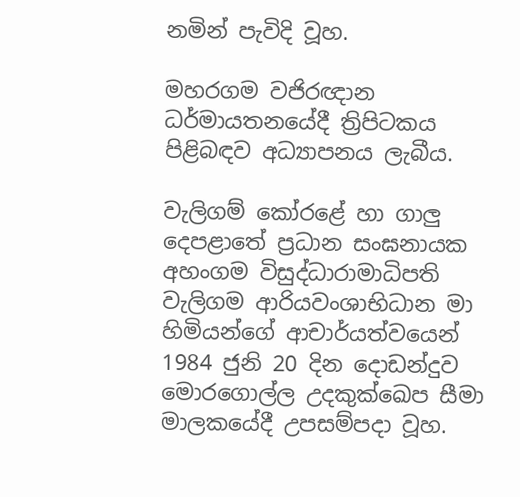නමින් පැවිදි වූහ.

මහරගම වජිරඥාන ධර්මායතනයේදී ත්‍රිපිටකය පිළිබඳව අධ්‍යාපනය ලැබීය.

වැලිගම් කෝරළේ හා ගාලු දෙපළාතේ ප්‍රධාන සංඝනායක අහංගම විසුද්ධාරාමාධිපති වැලිගම ආරියවංශාභිධාන මා හිමියන්ගේ ආචාර්යත්වයෙන් 1984 ජුනි 20 දින දොඩන්දුව මොරගොල්ල උදකුක්ඛෙප සීමා මාලකයේදී උපසම්පදා වූහ.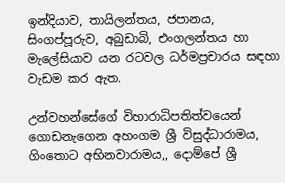ඉන්දියාව, තායිලන්තය, ජපානය, සිංගප්පූරුව, අබුඩාබි, එංගලන්තය හා මැලේසියාව යන රටවල ධර්මප්‍රචාරය සඳහා වැඩම කර ඇත.

උන්වහන්සේගේ විහාරාධිපතිත්වයෙන් ගොඩනැගෙන අහංගම ශ්‍රී විසුද්ධාරාමය, ගිංතොට අභිනවාරාමය,, දොම්පේ ශ්‍රී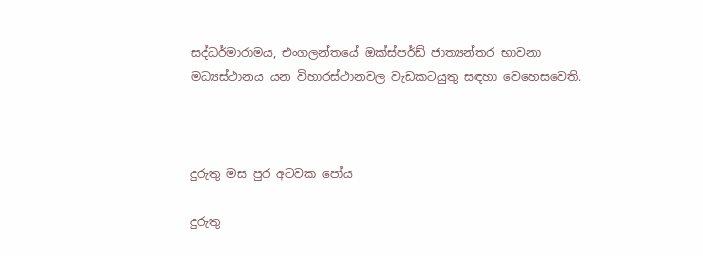සද්ධර්මාරාමය, එංගලන්තයේ ඔක්ස්පර්ඩ් ජාත්‍යන්තර භාවනා මධ්‍යස්ථානය යන විහාරස්ථානවල වැඩකටයුතු සඳහා වෙහෙසවෙති.



දුරුතු මස පුර අටවක පෝය

දුරුතු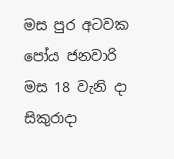මස පුර අටවක පෝය ජනවාරි මස 18 වැනි දා සිකුරාදා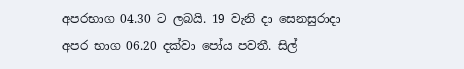අපරභාග 04.30 ට ලබයි. 19 වැනි දා සෙනසුරාදා අපර භාග 06.20 දක්වා පෝය පවතී. සිල්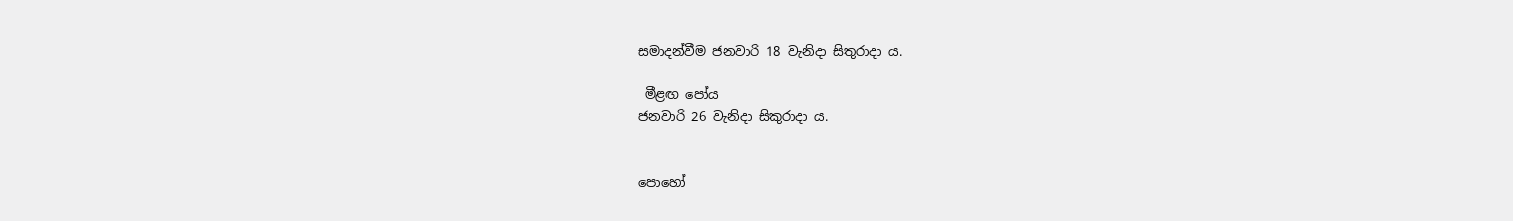සමාදන්වීම ජනවාරි 18 වැනිදා සිතුරාදා ය.

 මීළඟ පෝය
ජනවාරි 26 වැනිදා සිකුරාදා ය.


පොහෝ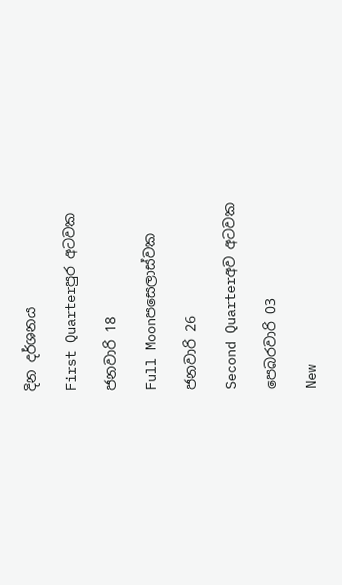දින දර්ශනය

First Quarterපුර අටවක

ජනවාරි 18

Full Moonපසෙලාස්වක

ජනවාරි 26

Second Quarterඅව අටවක

පෙබරවාරි 03

New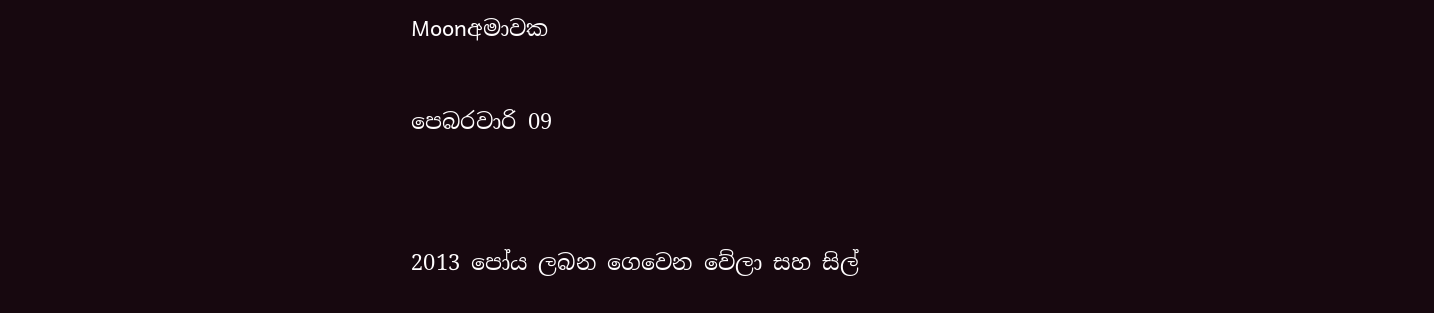Moonඅමාවක

පෙබරවාරි 09


2013 පෝය ලබන ගෙවෙන වේලා සහ සිල්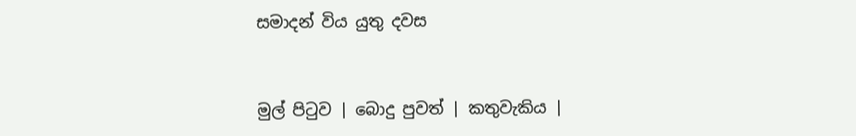සමාදන් විය යුතු දවස


මුල් පිටුව | බොදු පුවත් | කතුවැකිය |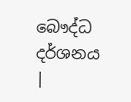බෞද්ධ දර්ශනය |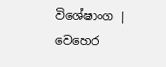විශේෂාංග | වෙහෙර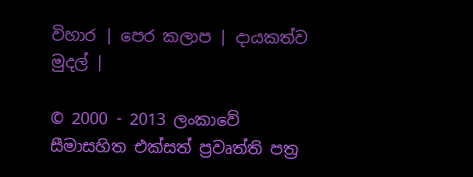විහාර | පෙර කලාප | දායකත්ව මුදල් |

© 2000 - 2013 ලංකාවේ සීමාසහිත එක්සත් ප්‍රවෘත්ති පත්‍ර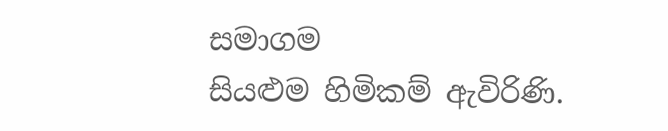සමාගම
සියළුම හිමිකම් ඇවිරිණි.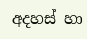අදහස් හා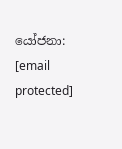යෝජනා: [email protected]